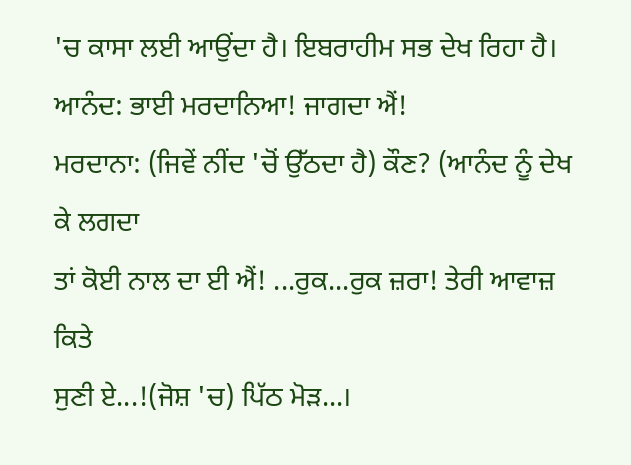'ਚ ਕਾਸਾ ਲਈ ਆਉਂਦਾ ਹੈ। ਇਬਰਾਹੀਮ ਸਭ ਦੇਖ ਰਿਹਾ ਹੈ।
ਆਨੰਦ: ਭਾਈ ਮਰਦਾਨਿਆ! ਜਾਗਦਾ ਐਂ!
ਮਰਦਾਨਾ: (ਜਿਵੇਂ ਨੀਂਦ 'ਚੋਂ ਉੱਠਦਾ ਹੈ) ਕੌਣ? (ਆਨੰਦ ਨੂੰ ਦੇਖ ਕੇ ਲਗਦਾ
ਤਾਂ ਕੋਈ ਨਾਲ ਦਾ ਈ ਐਂ! ...ਰੁਕ...ਰੁਕ ਜ਼ਰਾ! ਤੇਰੀ ਆਵਾਜ਼ ਕਿਤੇ
ਸੁਣੀ ਏ...!(ਜੋਸ਼ 'ਚ) ਪਿੱਠ ਮੋੜ...।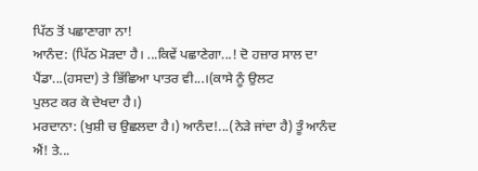ਪਿੱਠ ਤੋਂ ਪਛਾਣਾਗਾ ਨਾ!
ਆਨੰਦ: (ਪਿੱਠ ਮੋੜਦਾ ਹੈ। ...ਕਿਵੇਂ ਪਛਾਣੇਗਾ...! ਦੋ ਹਜ਼ਾਰ ਸਾਲ ਦਾ
ਪੈਂਡਾ...(ਹਸਦਾ) ਤੇ ਭਿੱਛਿਆ ਪਾਤਰ ਵੀ...।(ਕਾਸੇ ਨੂੰ ਉਲਟ
ਪੁਲਟ ਕਰ ਕੇ ਦੇਖਦਾ ਹੈ।)
ਮਰਦਾਨਾ: (ਖੁਸ਼ੀ ਚ ਉਛਲਦਾ ਹੈ।) ਆਨੰਦ!...(ਨੇੜੇ ਜਾਂਦਾ ਹੈ) ਤੂੰ ਆਨੰਦ
ਐਂ! ਤੇ...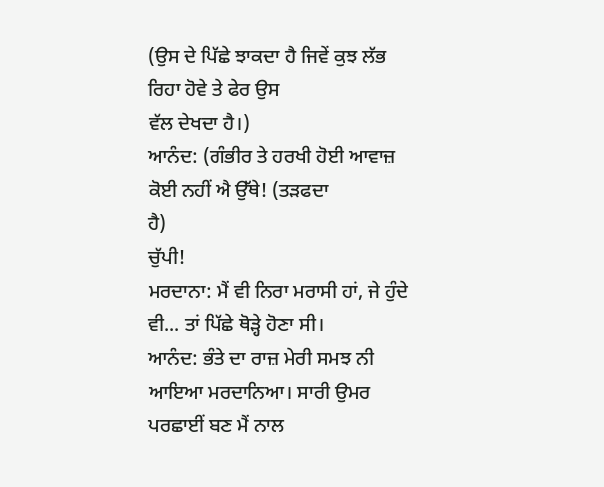(ਉਸ ਦੇ ਪਿੱਛੇ ਝਾਕਦਾ ਹੈ ਜਿਵੇਂ ਕੁਝ ਲੱਭ ਰਿਹਾ ਹੋਵੇ ਤੇ ਫੇਰ ਉਸ
ਵੱਲ ਦੇਖਦਾ ਹੈ।)
ਆਨੰਦ: (ਗੰਭੀਰ ਤੇ ਹਰਖੀ ਹੋਈ ਆਵਾਜ਼ ਕੋਈ ਨਹੀਂ ਐ ਉੱਥੇ! (ਤੜਫਦਾ
ਹੈ)
ਚੁੱਪੀ!
ਮਰਦਾਨਾ: ਮੈਂ ਵੀ ਨਿਰਾ ਮਰਾਸੀ ਹਾਂ, ਜੇ ਹੁੰਦੇ ਵੀ... ਤਾਂ ਪਿੱਛੇ ਥੋੜ੍ਹੇ ਹੋਣਾ ਸੀ।
ਆਨੰਦ: ਭੰਤੇ ਦਾ ਰਾਜ਼ ਮੇਰੀ ਸਮਝ ਨੀ ਆਇਆ ਮਰਦਾਨਿਆ। ਸਾਰੀ ਉਮਰ
ਪਰਛਾਈਂ ਬਣ ਮੈਂ ਨਾਲ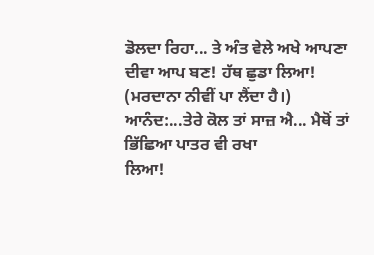ਡੋਲਦਾ ਰਿਹਾ... ਤੇ ਅੰਤ ਵੇਲੇ ਅਖੇ ਆਪਣਾ
ਦੀਵਾ ਆਪ ਬਣ! ਹੱਥ ਛੁਡਾ ਲਿਆ!
(ਮਰਦਾਨਾ ਨੀਵੀਂ ਪਾ ਲੈਂਦਾ ਹੈ।)
ਆਨੰਦ:...ਤੇਰੇ ਕੋਲ ਤਾਂ ਸਾਜ਼ ਐ... ਮੈਥੋਂ ਤਾਂ ਭਿੱਛਿਆ ਪਾਤਰ ਵੀ ਰਖਾ
ਲਿਆ!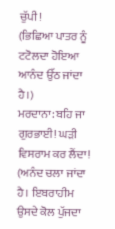ਚੁੱਪੀ!
(ਭਿਛਿਆ ਪਾਤਰ ਨੂੰ ਟਟੋਲਦਾ ਹੋਇਆ ਆਨੰਦ ਉੱਠ ਜਾਂਦਾ ਹੈ।)
ਮਰਦਾਨਾ: ਬਹਿ ਜਾ ਗੁਰਭਾਈ! ਘੜੀ ਵਿਸਰਾਮ ਕਰ ਲੈਂਦਾ!
(ਅਨੰਦ ਚਲਾ ਜਾਂਦਾ ਹੈ। ਇਬਰਾਹੀਮ ਉਸਦੇ ਕੋਲ ਪੁੱਜਦਾ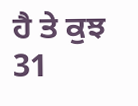ਹੈ ਤੇ ਕੁਝ
31